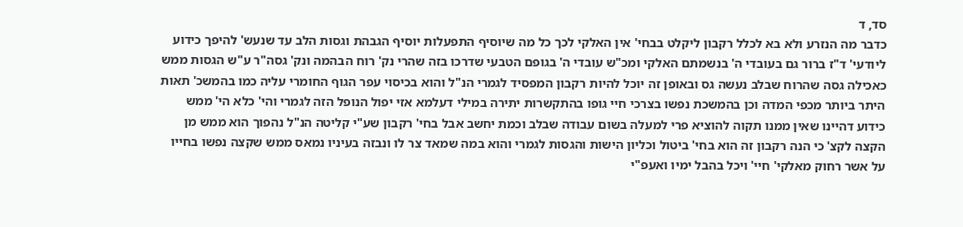סד, ד
כדבר מה הנזרע ולא בא לכלל רקבון ליקלט בבחי' אין האלקי לכך כל מה שיוסיף התפעלות יוסיף הגבהת וגסות הלב עד שנעש' להיפך כידוע ליודעי' ד"ז ברור גם בעובדי ה' בנשמתם האלקי ומכ"ש עובדי ה' בגופם הטבעי שדרכו בזה שהרי נק' רוח הבהמה ונק' גסה"ר ע"ש הגסות ממש כאכילה גסה שהרוח שבלב נעשה גס ובאופן זה יוכל להיות רקבון המפסיד לגמרי הנ"ל והוא בכיסוי עפר הגוף החומרי עליה כמו בהמשכ' תאות היתר ביותר מכפי המדה וכן בהמשכת נפשו בצרכי חיי גופו בהתקשרות יתירה במילי דעלמא אזי יפול הנופל הזה לגמרי והי' כלא הי' ממש כידוע דהיינו שאין ממנו תקוה להוציא פרי למעלה בשום עבודה שבלב וכמת יחשב אבל בחי' רקבון שע"י קליטה הנ"ל נהפוך הוא ממש מן הקצה לקצ' כי הנה רקבון זה הוא בחי' ביטול וכליון הישות והגסות לגמרי והוא במה שמאד צר לו ונבזה בעיניו נמאס ממש שקצה נפשו בחייו על אשר רחוק מאלקי' חיי' ויכל בהבל ימיו ואעפ"י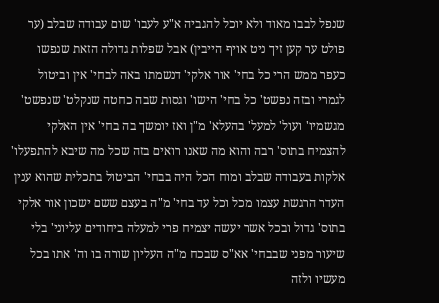שנפל לבבו מאוד ולא יוכל להגביה א"ע לעבו' שום עבודה שבלב (ער פולט ער קען זיך ניט אויף הייבין) אבל שפלות גדולה הזאת שנפשו כעפר ממש הרי כל בחי' אור אלקי' דנשמתו באה לבחי' אין וביטול לגמרי ובזה נפשט' כל בחי' הישו' וגסות שבה כחטה שנקלט' שנפשט' מגשמיו' ועול' למעל' בהעלא' מ"ן ואז יומשך בה בחי' אין האלקי להצמיח בתוס' רבה והוא מה שאנו רואים בזה שכל מה שיבא להתפעלו' אלקות בעבודה שבלב ומוח הכל היה בבחי' הביטול בתכלית שהוא ענין העדר הרגשת עצמו מכל וכל עד בחי' מ"ה בעצם ששם ישכון אור אלקי בתוס' גדול ובכל אשר יעשה יצמיח פרי למעלה ביחודים עליוני' בלי שיעור מפני שבבחי' אא"ס שבכח מ"ה העליון שורה בו וה' אתו בכל מעשיו ולזה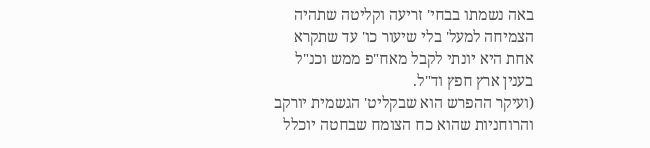באה נשמתו בבחי' זריעה וקליטה שתהיה הצמיחה למעל' בלי שיעור כו' עד שתקרא אחת היא יונתי לקבל מאח"פ ממש וכנ"ל בענין ארץ חפץ וד"ל.
(ועיקר ההפרש הוא שבקליט' הגשמית יורקב והרוחניות שהוא כח הצומח שבחטה יוכלל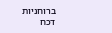ברוחניות דכח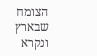הצומח שבארץ ונקרא